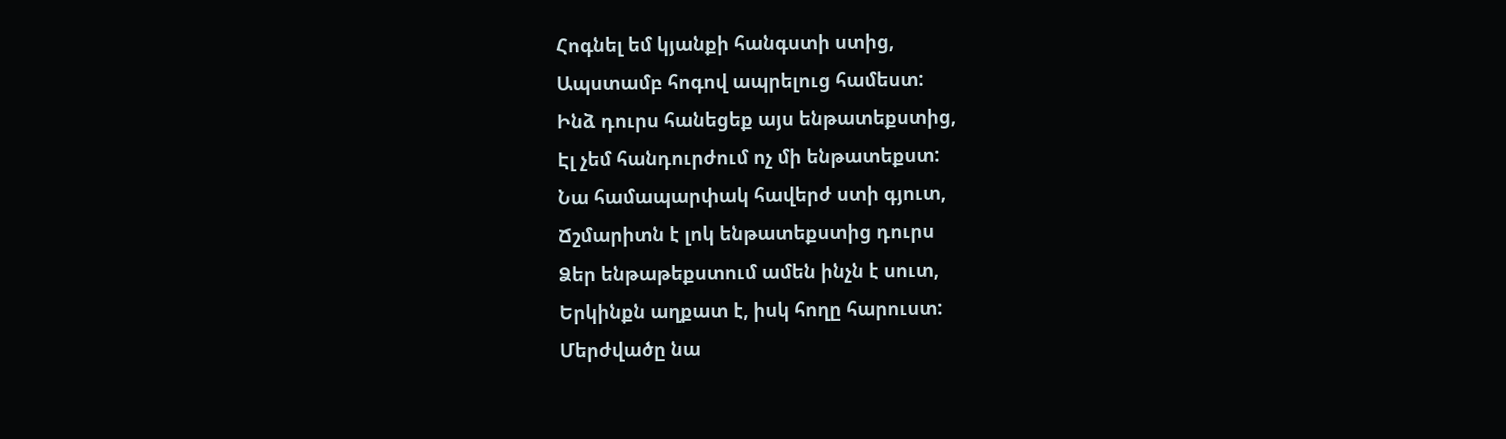Հոգնել եմ կյանքի հանգստի ստից,
Ապստամբ հոգով ապրելուց համեստ:
Ինձ դուրս հանեցեք այս ենթատեքստից,
Էլ չեմ հանդուրժում ոչ մի ենթատեքստ:
Նա համապարփակ հավերժ ստի գյուտ,
Ճշմարիտն է լոկ ենթատեքստից դուրս
Ձեր ենթաթեքստում ամեն ինչն է սուտ,
Երկինքն աղքատ է, իսկ հողը հարուստ:
Մերժվածը նա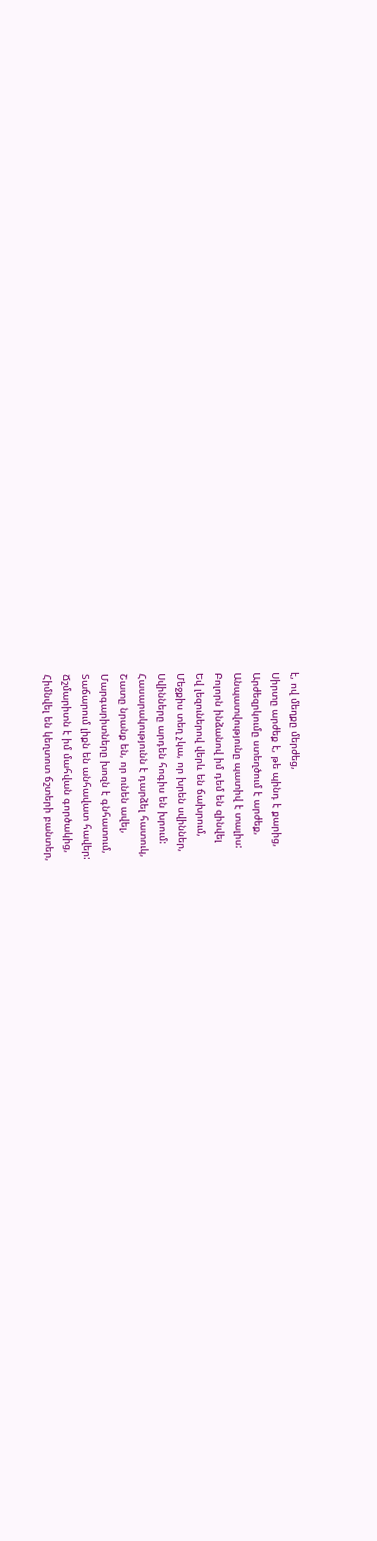է, ով մեղքը մերժեց,
Սիրտը արժեք է, թե պինդ է քարից,
Արժեզրկումը ստեղծում է արժեք,
Անպատվությունը պատիվ է տալիս:
Բոլորն ինձանով իմ դեմ են զինվել
Եվ լեզուներով վերև են ճախրում,
Մեջքիս տեղ չկա, որ խրեն սվիններ,
Սվինները արդեն հոգիս են խրում:
Հասարակությունն է դարձել հատուկ,
Շատը նրանք են, որ ունեն ավել,
Մարգարիտները խոզն է գնհատում,
Տաճարում լիքն են անհավատ հավեր:
Ճշմարիտն է իմ մահվան գործակից,
Հիմնվել են կեղտոտ ճշտերի բանտեր,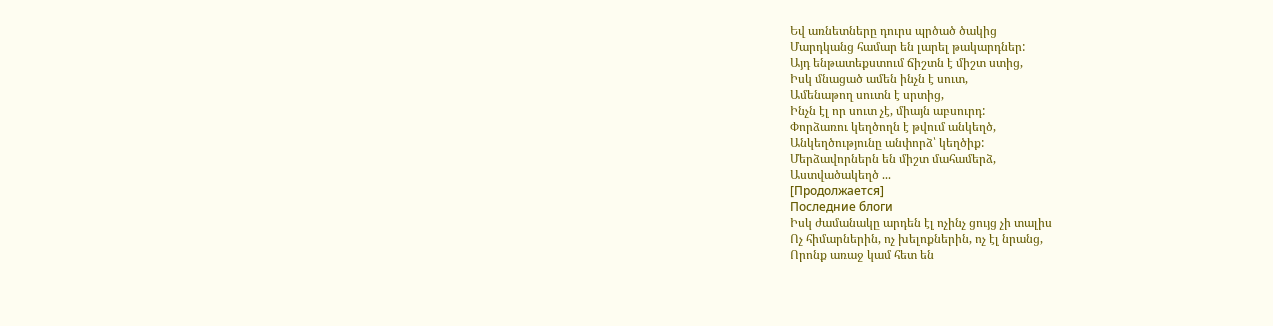Եվ առնետները դուրս պրծած ծակից
Մարդկանց համար են լարել թակարդներ:
Այդ ենթատեքստում ճիշտն է միշտ ստից,
Իսկ մնացած ամեն ինչն է սուտ,
Ամենաթող սուտն է սրտից,
Ինչն էլ որ սուտ չէ, միայն աբսուրդ:
Փորձառու կեղծողն է թվում անկեղծ,
Անկեղծությունը անփորձ՝ կեղծիք:
Մերձավորներն են միշտ մահամերձ,
Աստվածակեղծ ...
[Продолжается]
Последние блоги
Իսկ ժամանակը արդեն էլ ոչինչ ցույց չի տալիս
Ոչ հիմարներին, ոչ խելոքներին, ոչ էլ նրանց,
Որոնք առաջ կամ հետ են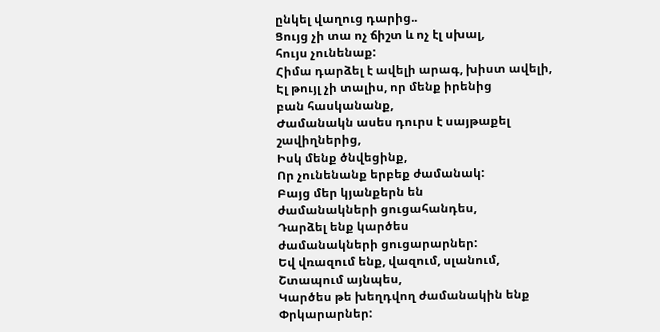ընկել վաղուց դարից..
Ցույց չի տա ոչ ճիշտ և ոչ էլ սխալ,
հույս չունենաք:
Հիմա դարձել է ավելի արագ, խիստ ավելի,
Էլ թույլ չի տալիս, որ մենք իրենից
բան հասկանանք,
Ժամանակն ասես դուրս է սայթաքել
շավիղներից,
Իսկ մենք ծնվեցինք,
Որ չունենանք երբեք ժամանակ:
Բայց մեր կյանքերն են
ժամանակների ցուցահանդես,
Դարձել ենք կարծես
ժամանակների ցուցարարներ:
Եվ վռազում ենք, վազում, սլանում,
Շտապում այնպես,
Կարծես թե խեղդվող ժամանակին ենք
Փրկարարներ: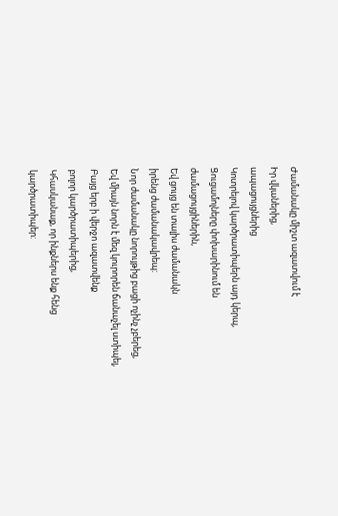Ժամանակը միշտ ազատվում է
Իր վկաներից,
ապացույցներից
Կոտրելով կարծրատիպերն այդ կերպ,
Ցուցամոլները փոխարինում են
ժամացույցիներին,
Եվ ցույց են տալիս ժամանակն
իրենց ժամանակավրեպ:
Նոր ժամանակը նորույթից բացի ոչինչ չբերեց,
Եվ միայն նորն է մեզ կուրորեն ճանաչել ստիպել,
Բայց երբ ի վերջո ազատվենք
բոլոր կարծրատիպերից,
Կհասկանաք, որ ինքներս ենք հենց
կարծրատիպեր: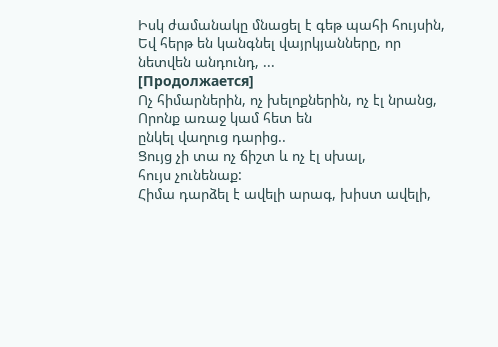Իսկ ժամանակը մնացել է գեթ պահի հույսին,
Եվ հերթ են կանգնել վայրկյանները, որ
նետվեն անդունդ, ...
[Продолжается]
Ոչ հիմարներին, ոչ խելոքներին, ոչ էլ նրանց,
Որոնք առաջ կամ հետ են
ընկել վաղուց դարից..
Ցույց չի տա ոչ ճիշտ և ոչ էլ սխալ,
հույս չունենաք:
Հիմա դարձել է ավելի արագ, խիստ ավելի,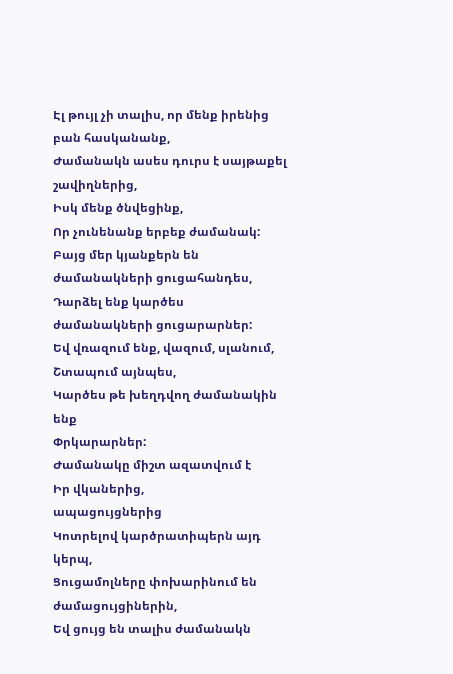Էլ թույլ չի տալիս, որ մենք իրենից
բան հասկանանք,
Ժամանակն ասես դուրս է սայթաքել
շավիղներից,
Իսկ մենք ծնվեցինք,
Որ չունենանք երբեք ժամանակ:
Բայց մեր կյանքերն են
ժամանակների ցուցահանդես,
Դարձել ենք կարծես
ժամանակների ցուցարարներ:
Եվ վռազում ենք, վազում, սլանում,
Շտապում այնպես,
Կարծես թե խեղդվող ժամանակին ենք
Փրկարարներ:
Ժամանակը միշտ ազատվում է
Իր վկաներից,
ապացույցներից
Կոտրելով կարծրատիպերն այդ կերպ,
Ցուցամոլները փոխարինում են
ժամացույցիներին,
Եվ ցույց են տալիս ժամանակն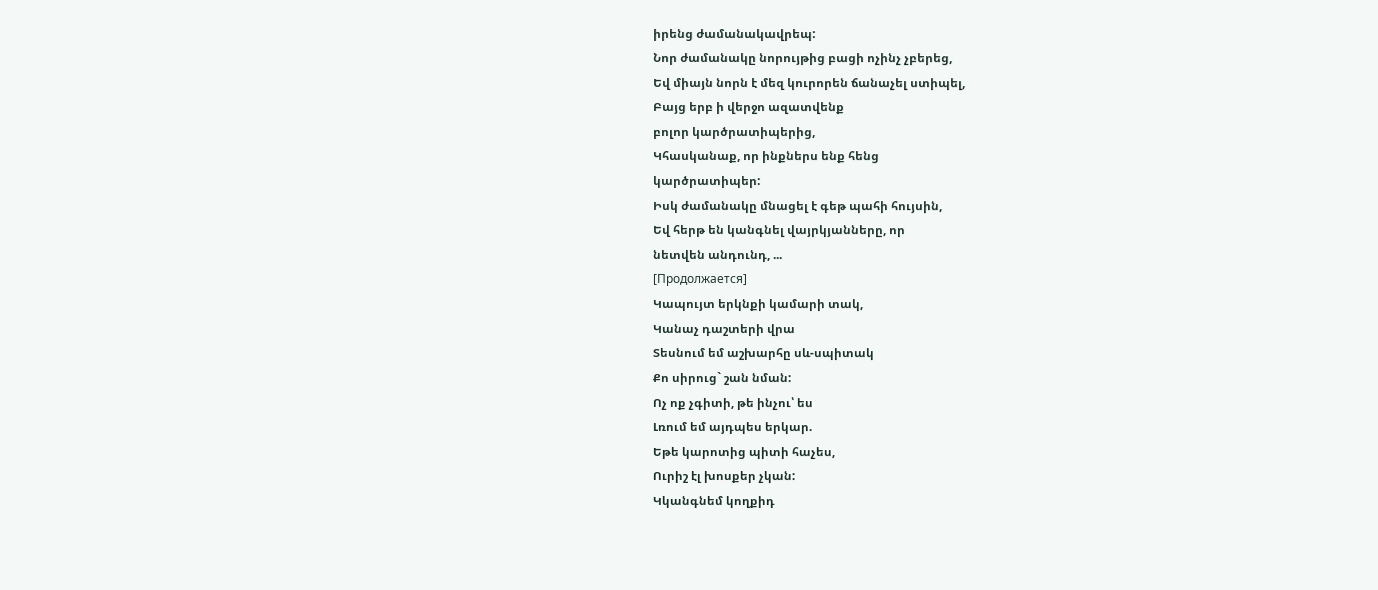իրենց ժամանակավրեպ:
Նոր ժամանակը նորույթից բացի ոչինչ չբերեց,
Եվ միայն նորն է մեզ կուրորեն ճանաչել ստիպել,
Բայց երբ ի վերջո ազատվենք
բոլոր կարծրատիպերից,
Կհասկանաք, որ ինքներս ենք հենց
կարծրատիպեր:
Իսկ ժամանակը մնացել է գեթ պահի հույսին,
Եվ հերթ են կանգնել վայրկյանները, որ
նետվեն անդունդ, ...
[Продолжается]
Կապույտ երկնքի կամարի տակ,
Կանաչ դաշտերի վրա
Տեսնում եմ աշխարհը սև-սպիտակ
Քո սիրուց` շան նման:
Ոչ ոք չգիտի, թե ինչու՝ ես
Լռում եմ այդպես երկար.
Եթե կարոտից պիտի հաչես,
Ուրիշ էլ խոսքեր չկան:
Կկանգնեմ կողքիդ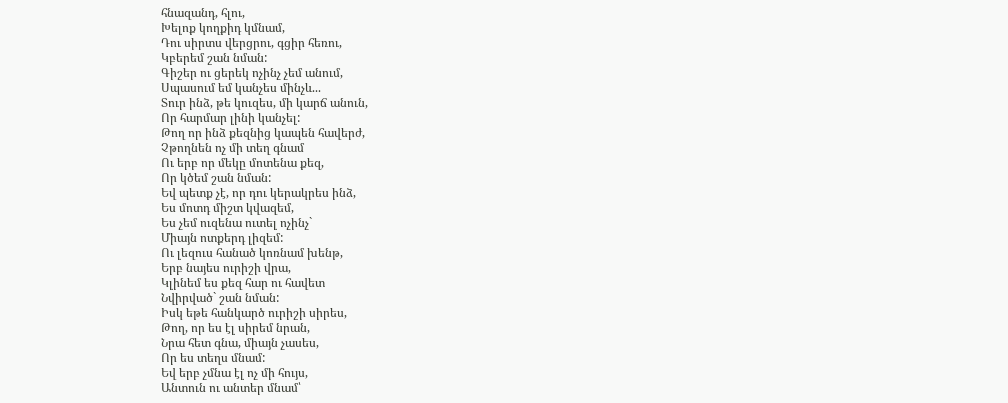հնազանդ, հլու,
Խելոք կողքիդ կմնամ,
Դու սիրտս վերցրու, գցիր հեռու,
Կբերեմ շան նման:
Գիշեր ու ցերեկ ոչինչ չեմ անում,
Սպասում եմ կանչես մինչև...
Տուր ինձ, թե կուզես, մի կարճ անուն,
Որ հարմար լինի կանչել:
Թող որ ինձ քեզնից կապեն հավերժ,
Չթողնեն ոչ մի տեղ գնամ
Ու երբ որ մեկը մոտենա քեզ,
Որ կծեմ շան նման:
Եվ պետք չէ, որ դու կերակրես ինձ,
Ես մոտդ միշտ կվազեմ,
Ես չեմ ուզենա ուտել ոչինչ`
Միայն ոտքերդ լիզեմ:
Ու լեզուս հանած կոռնամ խենթ,
Երբ նայես ուրիշի վրա,
Կլինեմ ես քեզ հար ու հավետ
Նվիրված` շան նման:
Իսկ եթե հանկարծ ուրիշի սիրես,
Թող, որ ես էլ սիրեմ նրան,
Նրա հետ գնա, միայն չասես,
Որ ես տեղս մնամ:
Եվ երբ չմնա էլ ոչ մի հույս,
Անտուն ու անտեր մնամ՝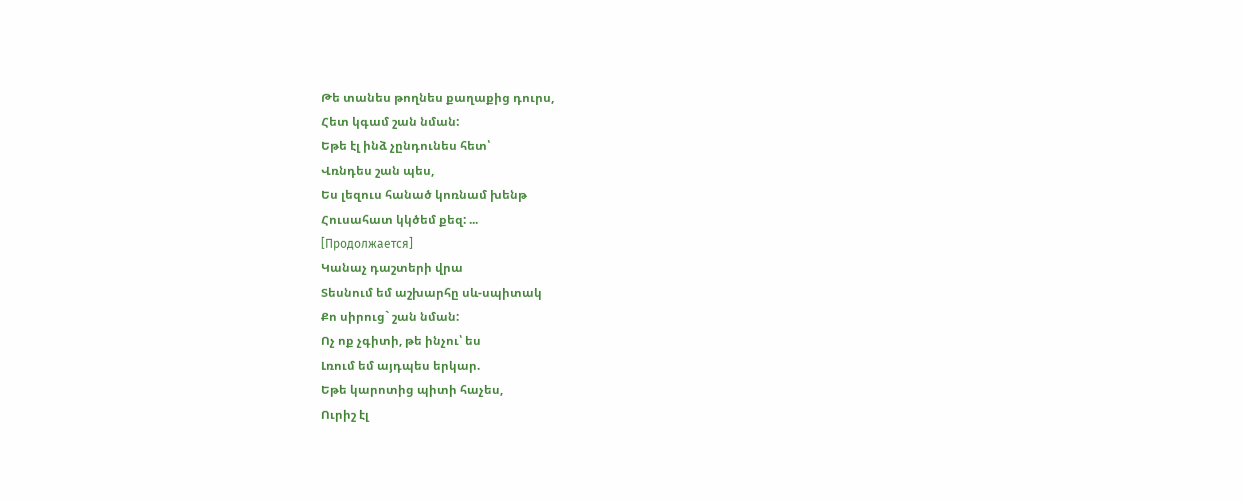Թե տանես թողնես քաղաքից դուրս,
Հետ կգամ շան նման:
Եթե էլ ինձ չընդունես հետ՝
Վռնդես շան պես,
Ես լեզուս հանած կոռնամ խենթ
Հուսահատ կկծեմ քեզ: ...
[Продолжается]
Կանաչ դաշտերի վրա
Տեսնում եմ աշխարհը սև-սպիտակ
Քո սիրուց` շան նման:
Ոչ ոք չգիտի, թե ինչու՝ ես
Լռում եմ այդպես երկար.
Եթե կարոտից պիտի հաչես,
Ուրիշ էլ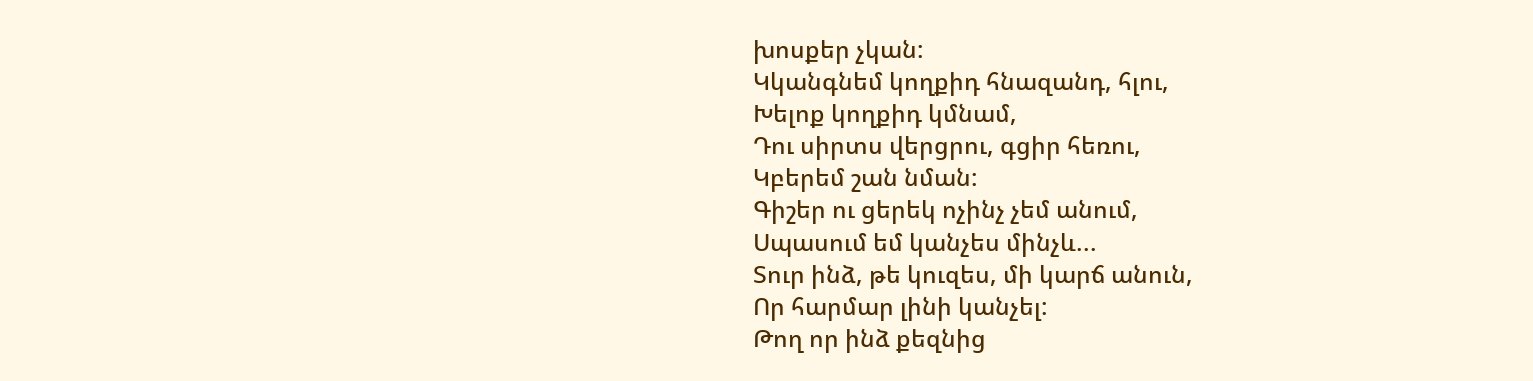խոսքեր չկան:
Կկանգնեմ կողքիդ հնազանդ, հլու,
Խելոք կողքիդ կմնամ,
Դու սիրտս վերցրու, գցիր հեռու,
Կբերեմ շան նման:
Գիշեր ու ցերեկ ոչինչ չեմ անում,
Սպասում եմ կանչես մինչև...
Տուր ինձ, թե կուզես, մի կարճ անուն,
Որ հարմար լինի կանչել:
Թող որ ինձ քեզնից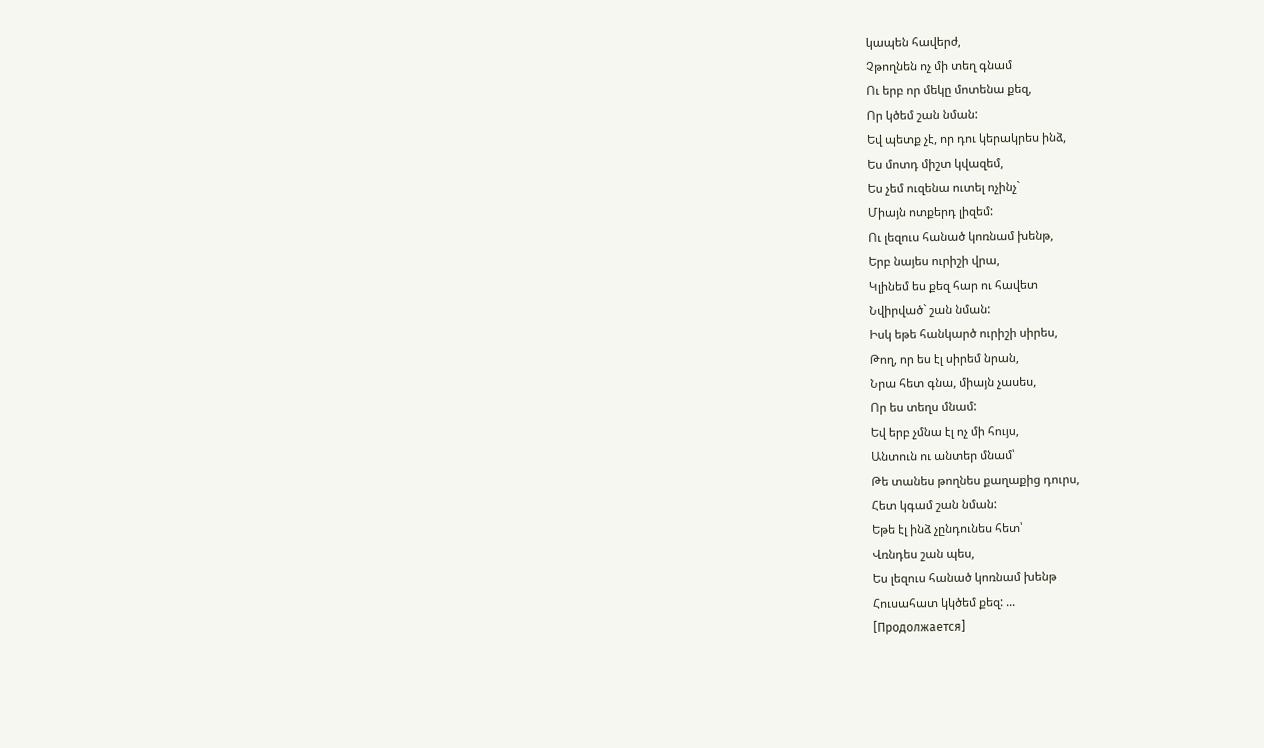կապեն հավերժ,
Չթողնեն ոչ մի տեղ գնամ
Ու երբ որ մեկը մոտենա քեզ,
Որ կծեմ շան նման:
Եվ պետք չէ, որ դու կերակրես ինձ,
Ես մոտդ միշտ կվազեմ,
Ես չեմ ուզենա ուտել ոչինչ`
Միայն ոտքերդ լիզեմ:
Ու լեզուս հանած կոռնամ խենթ,
Երբ նայես ուրիշի վրա,
Կլինեմ ես քեզ հար ու հավետ
Նվիրված` շան նման:
Իսկ եթե հանկարծ ուրիշի սիրես,
Թող, որ ես էլ սիրեմ նրան,
Նրա հետ գնա, միայն չասես,
Որ ես տեղս մնամ:
Եվ երբ չմնա էլ ոչ մի հույս,
Անտուն ու անտեր մնամ՝
Թե տանես թողնես քաղաքից դուրս,
Հետ կգամ շան նման:
Եթե էլ ինձ չընդունես հետ՝
Վռնդես շան պես,
Ես լեզուս հանած կոռնամ խենթ
Հուսահատ կկծեմ քեզ: ...
[Продолжается]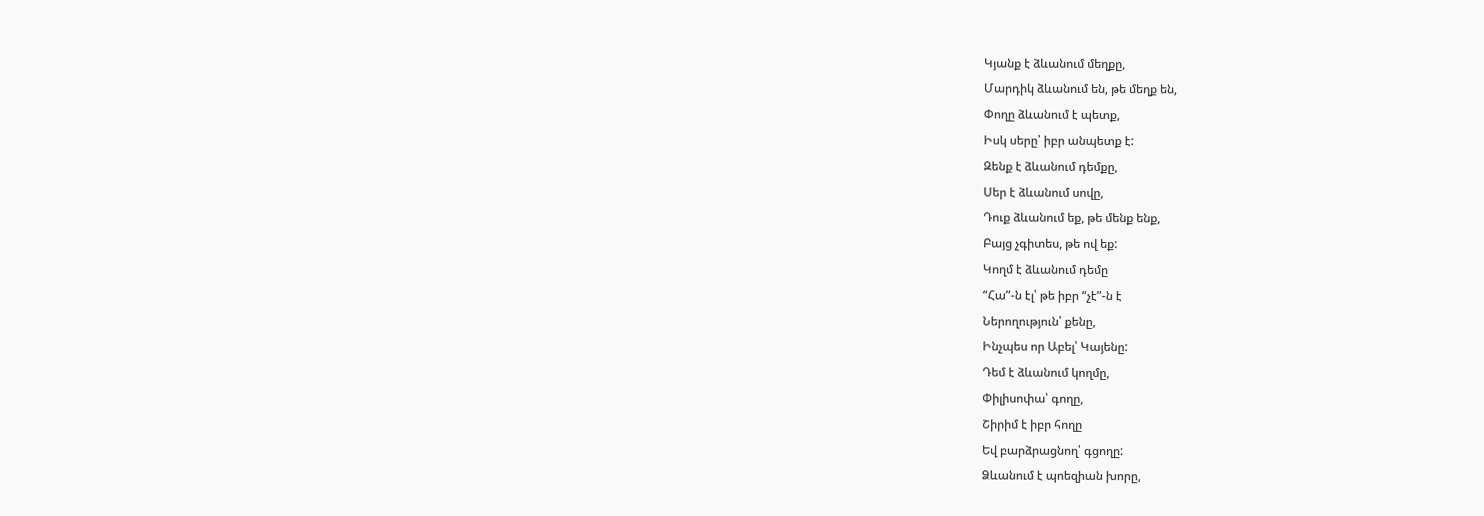Կյանք է ձևանում մեղքը,
Մարդիկ ձևանում են, թե մեղք են,
Փողը ձևանում է պետք,
Իսկ սերը՝ իբր անպետք է:
Զենք է ձևանում դեմքը,
Սեր է ձևանում սովը,
Դուք ձևանում եք, թե մենք ենք,
Բայց չգիտես, թե ով եք:
Կողմ է ձևանում դեմը
“Հա”-ն էլ՝ թե իբր “չէ”-ն է
Ներողություն՝ քենը,
Ինչպես որ Աբել՝ Կայենը:
Դեմ է ձևանում կողմը,
Փիլիսոփա՝ գողը,
Շիրիմ է իբր հողը
Եվ բարձրացնող՝ գցողը:
Ձևանում է պոեզիան խորը,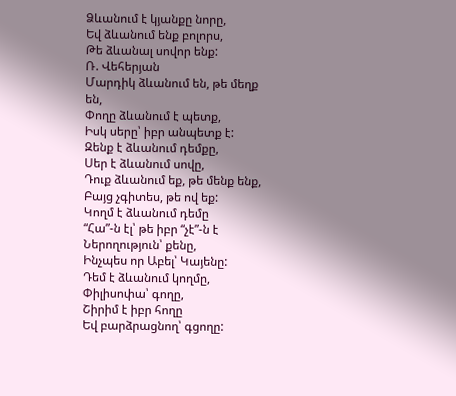Ձևանում է կյանքը նորը,
Եվ ձևանում ենք բոլորս,
Թե ձևանալ սովոր ենք:
Ռ. Վեհերյան
Մարդիկ ձևանում են, թե մեղք են,
Փողը ձևանում է պետք,
Իսկ սերը՝ իբր անպետք է:
Զենք է ձևանում դեմքը,
Սեր է ձևանում սովը,
Դուք ձևանում եք, թե մենք ենք,
Բայց չգիտես, թե ով եք:
Կողմ է ձևանում դեմը
“Հա”-ն էլ՝ թե իբր “չէ”-ն է
Ներողություն՝ քենը,
Ինչպես որ Աբել՝ Կայենը:
Դեմ է ձևանում կողմը,
Փիլիսոփա՝ գողը,
Շիրիմ է իբր հողը
Եվ բարձրացնող՝ գցողը: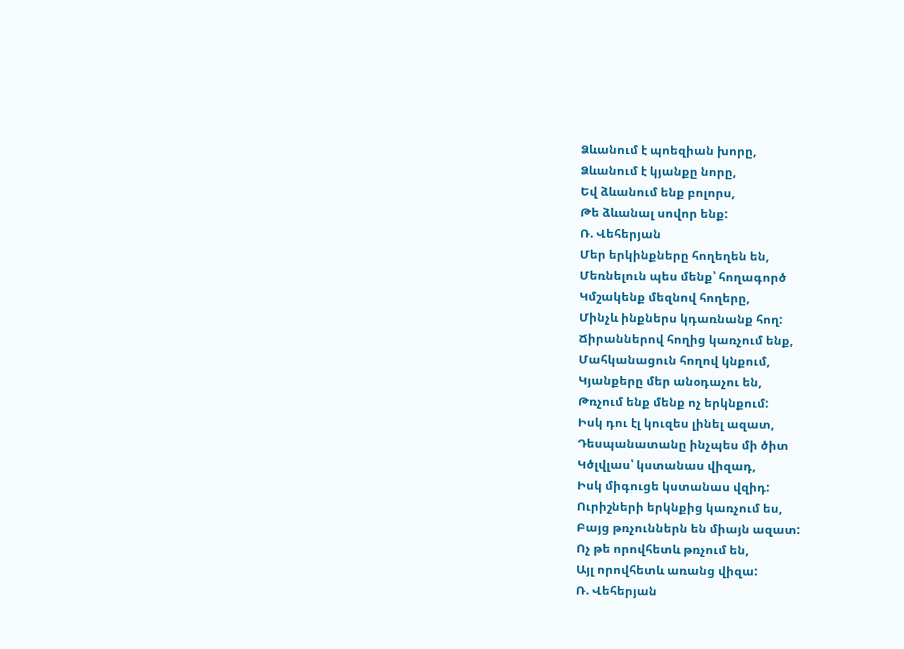Ձևանում է պոեզիան խորը,
Ձևանում է կյանքը նորը,
Եվ ձևանում ենք բոլորս,
Թե ձևանալ սովոր ենք:
Ռ. Վեհերյան
Մեր երկինքները հողեղեն են,
Մեռնելուն պես մենք՝ հողագործ
Կմշակենք մեզնով հողերը,
Մինչև ինքներս կդառնանք հող:
Ճիրաններով հողից կառչում ենք,
Մահկանացուն հողով կնքում,
Կյանքերը մեր անօդաչու են,
Թռչում ենք մենք ոչ երկնքում:
Իսկ դու էլ կուզես լինել ազատ,
Դեսպանատանը ինչպես մի ծիտ
Կծլվլաս՝ կստանաս վիզադ,
Իսկ միգուցե կստանաս վզիդ:
Ուրիշների երկնքից կառչում ես,
Բայց թռչուններն են միայն ազատ:
Ոչ թե որովհետև թռչում են,
Այլ որովհետև առանց վիզա:
Ռ. Վեհերյան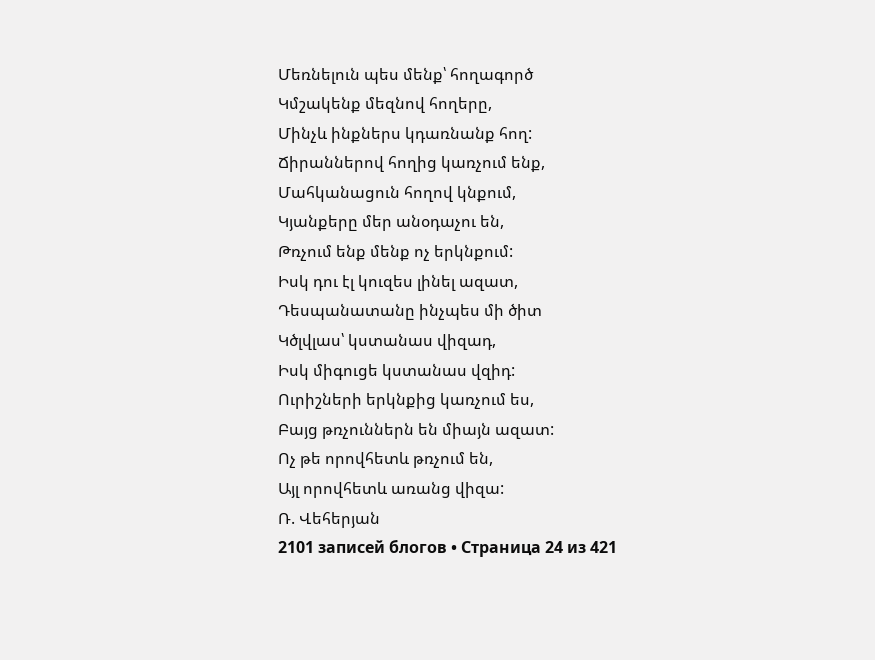Մեռնելուն պես մենք՝ հողագործ
Կմշակենք մեզնով հողերը,
Մինչև ինքներս կդառնանք հող:
Ճիրաններով հողից կառչում ենք,
Մահկանացուն հողով կնքում,
Կյանքերը մեր անօդաչու են,
Թռչում ենք մենք ոչ երկնքում:
Իսկ դու էլ կուզես լինել ազատ,
Դեսպանատանը ինչպես մի ծիտ
Կծլվլաս՝ կստանաս վիզադ,
Իսկ միգուցե կստանաս վզիդ:
Ուրիշների երկնքից կառչում ես,
Բայց թռչուններն են միայն ազատ:
Ոչ թե որովհետև թռչում են,
Այլ որովհետև առանց վիզա:
Ռ. Վեհերյան
2101 записей блогов • Страница 24 из 421